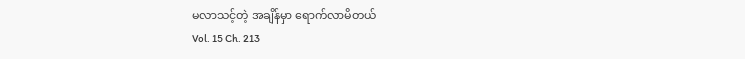မလာသင့်တဲ့ အချိန်မှာ ရောက်လာမိတယ်
Vol. 15 Ch. 213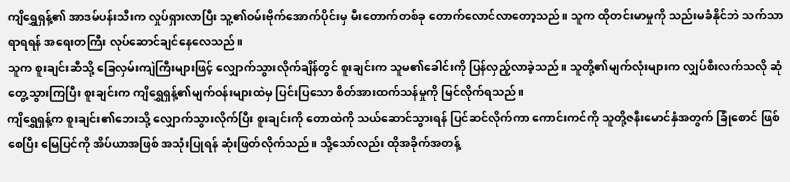ကျိရွှေရှန့်၏ အာဒမ်ပန်းသီးက လှုပ်ရှားလာပြီး သူ့၏ဝမ်းဗိုက်အောက်ပိုင်းမှ မီးတောက်တစ်ခု တောက်လောင်လာတော့သည်။ သူက ထိုတင်းမာမှုကို သည်းမခံနိုင်ဘဲ သက်သာရာရရန် အရေးတကြီး လုပ်ဆောင်ချင်နေလေသည်။
သူက စူးချင်းဆီသို့ ခြေလှမ်းကျဲကြီးများဖြင့် လျှောက်သွားလိုက်ချိန်တွင် စူးချင်းက သူမ၏ခေါင်းကို ပြန်လှည့်လာခဲ့သည်။ သူတို့၏မျက်လုံးများက လျှပ်စီးလက်သလို ဆုံတွေ့သွားကြပြီး စူးချင်းက ကျိရွှေရှန့်၏မျက်ဝန်းများထဲမှ ပြင်းပြသော စိတ်အားထက်သန်မှုကို မြင်လိုက်ရသည်။
ကျိရွှေရှန့်က စူးချင်း၏ဘေးသို့ လျှောက်သွားလိုက်ပြီး စူးချင်းကို တောထဲကို သယ်ဆောင်သွားရန် ပြင်ဆင်လိုက်ကာ ကောင်းကင်ကို သူတို့ဇနီးမောင်နှံအတွက် ခြုံစောင် ဖြစ်စေပြီး မြေပြင်ကို အိပ်ယာအဖြစ် အသုံးပြုရန် ဆုံးဖြတ်လိုက်သည်။ သို့သော်လည်း ထိုအခိုက်အတန့်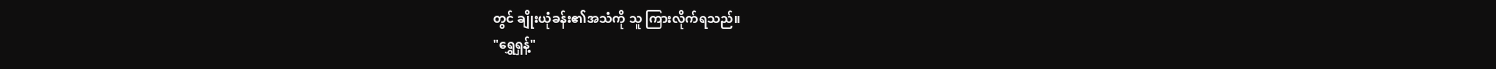တွင် ချိုးယုံခန်း၏အသံကို သူ ကြားလိုက်ရသည်။
"ရွှေရှန့်"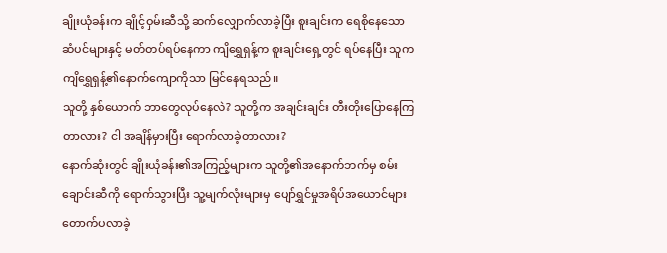ချိုးယုံခန်းက ချိုင့်ဝှမ်းဆီသို့ ဆက်လျှောက်လာခဲ့ပြီး စူးချင်းက ရေစိုနေသော ဆံပင်များနှင့် မတ်တပ်ရပ်နေကာ ကျိရွှေရှန့်က စူးချင်းရှေ့တွင် ရပ်နေပြီး သူက ကျိရွှေရှန့်၏နောက်ကျောကိုသာ မြင်နေရသည်။
သူတို့ နှစ်ယောက် ဘာတွေလုပ်နေလဲ? သူတို့က အချင်းချင်း တီးတိုးပြောနေကြတာလား? ငါ အချိန်မှားပြီး ရောက်လာခဲ့တာလား?
နောက်ဆုံးတွင် ချိုးယုံခန်း၏အကြည့်များက သူတို့၏အနောက်ဘက်မှ စမ်းချောင်းဆီကို ရောက်သွားပြီး သူ့မျက်လုံးများမှ ပျော်ရွှင်မှုအရိပ်အယောင်များ တောက်ပလာခဲ့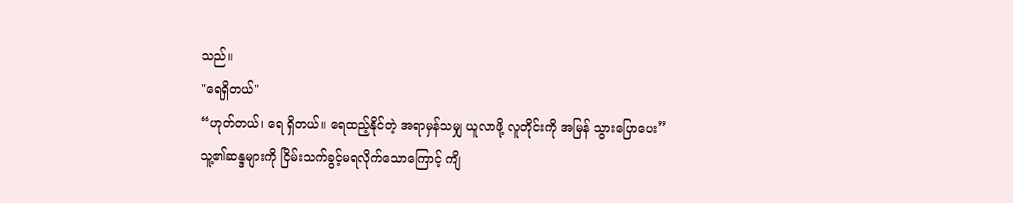သည်။
"ရေရှိတယ်"
“ဟုတ်တယ်၊ ရေ ရှိတယ်။ ရေထည့်နိုင်တဲ့ အရာမှန်သမျှ ယူလာဖို့ လူတိုင်းကို အမြန် သွားပြောပေး”
သူ့၏ဆန္ဒများကို ငြိမ်းသက်ခွင့်မရလိုက်သောကြောင့် ကျိ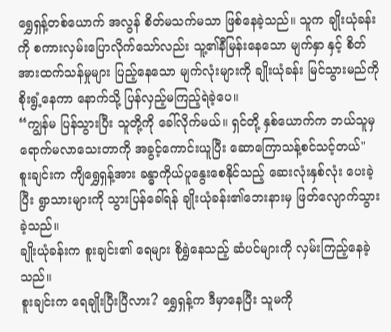ရွှေရှန့်တစ်ယောက် အလွန် စိတ်မသက်မသာ ဖြစ်နေခဲ့သည်။ သူက ချိုးယုံခန်းကို စကားလှမ်းပြောလိုက်သော်လည်း သူ့၏နီမြန်းနေသော မျက်နှာ နှင့် စိတ်အားထက်သန်မှုများ ပြည့်နေသော မျက်လုံးများကို ချိုးယုံခန်း မြင်သွားမည်ကို စိုးရွံ့နေကာ နောက်သို့ ပြန်လှည့်မကြည့်ရဲခဲ့ပေ။
“ကျွန်မ ပြန်သွားပြီး သူတို့ကို ခေါ်လိုက်မယ်။ ရှင်တို့ နှစ်ယောက်က ဘယ်သူမှ ရောက်မလာသေးတာကို အခွင့်ကောင်းယူပြီး ဆောကြောသန့်စင်သင့်တယ်"
စူးချင်းက ကျိရွှေရှန့်အား ခန္ဓာကိုယ်ပူနွေးစေနိုင်သည့် ဆေးလုံးနှစ်လုံး ပေးခဲ့ပြီး ရွာသားများကို သွားပြန်ခေါ်ရန် ချိုးယုံခန်း၏ဘေးနားမှ ဖြတ်လျောက်သွားခဲ့သည်။
ချိုးယုံခန်းက စူးချင်း၏ ရေများ စိုရွှဲနေသည့် ဆံပင်များကို လှမ်းကြည့်နေခဲ့သည်။
စူးချင်းက ရေချိုးပြီးပြီလား? ရွှေရှန့်က ဒီမှာနေပြီး သူမကို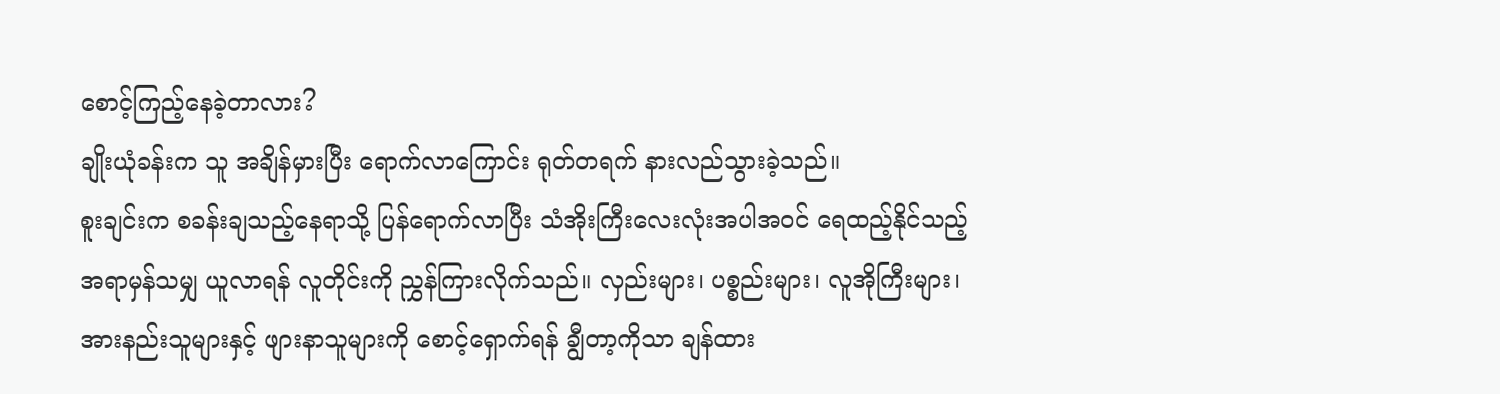စောင့်ကြည့်နေခဲ့တာလား?
ချိုးယုံခန်းက သူ အချိန်မှားပြီး ရောက်လာကြောင်း ရုတ်တရက် နားလည်သွားခဲ့သည်။
စူးချင်းက စခန်းချသည့်နေရာသို့ ပြန်ရောက်လာပြီး သံအိုးကြီးလေးလုံးအပါအဝင် ရေထည့်နိုင်သည့်အရာမှန်သမျှ ယူလာရန် လူတိုင်းကို ညွှန်ကြားလိုက်သည်။ လှည်းများ၊ ပစ္စည်းများ၊ လူအိုကြီးများ၊ အားနည်းသူများနှင့် ဖျားနာသူများကို စောင့်ရှောက်ရန် ချွီတာ့ကိုသာ ချန်ထား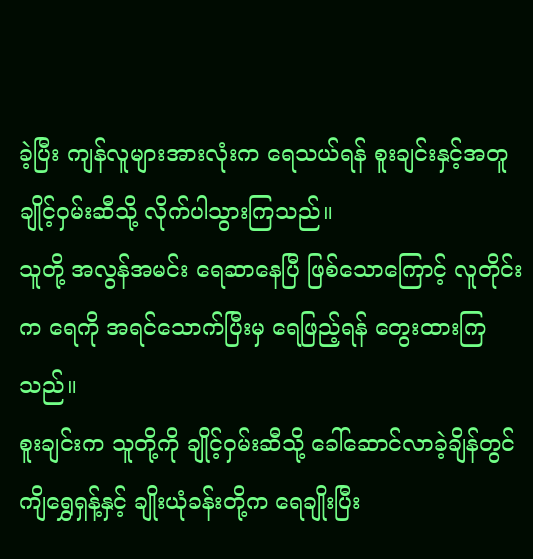ခဲ့ပြီး ကျန်လူများအားလုံးက ရေသယ်ရန် စူးချင်းနှင့်အတူ ချိုင့်ဝှမ်းဆီသို့ လိုက်ပါသွားကြသည်။
သူတို့ အလွန်အမင်း ရေဆာနေပြီ ဖြစ်သောကြောင့် လူတိုင်းက ရေကို အရင်သောက်ပြီးမှ ရေဖြည့်ရန် တွေးထားကြသည်။
စူးချင်းက သူတို့ကို ချိုင့်ဝှမ်းဆီသို့ ခေါ်ဆောင်လာခဲ့ချိန်တွင် ကျိရွှေရှန့်နှင့် ချိုးယုံခန်းတို့က ရေချိုးပြီး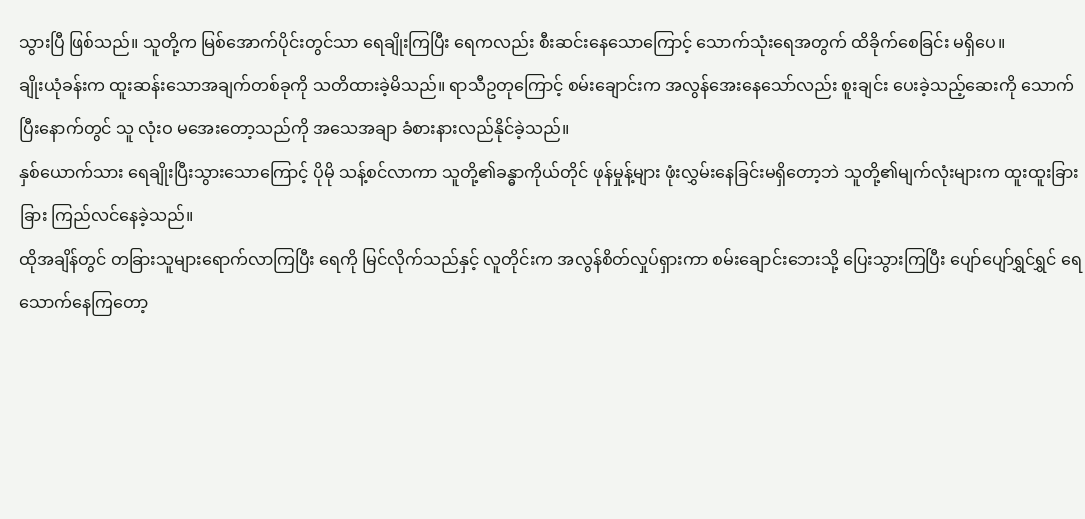သွားပြီ ဖြစ်သည်။ သူတို့က မြစ်အောက်ပိုင်းတွင်သာ ရေချိုးကြပြီး ရေကလည်း စီးဆင်းနေသောကြောင့် သောက်သုံးရေအတွက် ထိခိုက်စေခြင်း မရှိပေ။
ချိုးယုံခန်းက ထူးဆန်းသောအချက်တစ်ခုကို သတိထားခဲ့မိသည်။ ရာသီဥတုကြောင့် စမ်းချောင်းက အလွန်အေးနေသော်လည်း စူးချင်း ပေးခဲ့သည့်ဆေးကို သောက်ပြီးနောက်တွင် သူ လုံးဝ မအေးတော့သည်ကို အသေအချာ ခံစားနားလည်နိုင်ခဲ့သည်။
နှစ်ယောက်သား ရေချိုးပြီးသွားသောကြောင့် ပိုမို သန့်စင်လာကာ သူတို့၏ခန္ဓာကိုယ်တိုင် ဖုန်မှုန့်များ ဖုံးလွှမ်းနေခြင်းမရှိတော့ဘဲ သူတို့၏မျက်လုံးများက ထူးထူးခြားခြား ကြည်လင်နေခဲ့သည်။
ထိုအချိန်တွင် တခြားသူများရောက်လာကြပြီး ရေကို မြင်လိုက်သည်နှင့် လူတိုင်းက အလွန်စိတ်လှုပ်ရှားကာ စမ်းချောင်းဘေးသို့ ပြေးသွားကြပြီး ပျော်ပျော်ရွှင်ရွှင် ရေသောက်နေကြတော့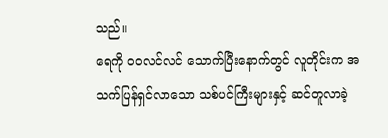သည်။
ရေကို ဝဝလင်လင် သောက်ပြီးနောက်တွင် လူတိုင်းက အသက်ပြန်ရှင်လာသော သစ်ပင်ကြီးများနှင့် ဆင်တူလာခဲ့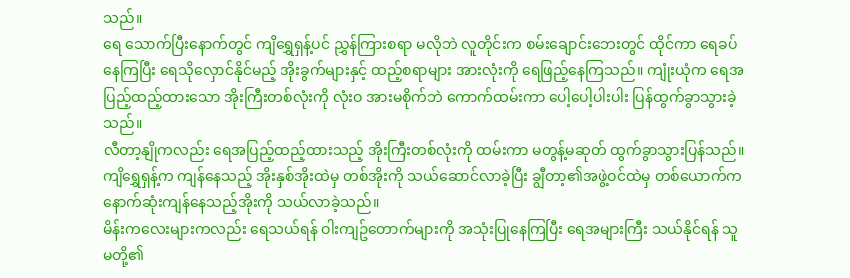သည်။
ရေ သောက်ပြီးနောက်တွင် ကျိရွှေရှန့်ပင် ညွှန်ကြားစရာ မလိုဘဲ လူတိုင်းက စမ်းချောင်းဘေးတွင် ထိုင်ကာ ရေခပ်နေကြပြီး ရေသိုလှောင်နိုင်မည့် အိုးခွက်များနှင့် ထည့်စရာများ အားလုံးကို ရေဖြည့်နေကြသည်။ ကျုံးယုံက ရေအပြည့်ထည့်ထားသော အိုးကြီးတစ်လုံးကို လုံးဝ အားမစိုက်ဘဲ ကောက်ထမ်းကာ ပေါ့ပေါ့ပါးပါး ပြန်ထွက်ခွာသွားခဲ့သည်။
လီတာ့နျိုကလည်း ရေအပြည့်ထည့်ထားသည့် အိုးကြီးတစ်လုံးကို ထမ်းကာ မတွန့်မဆုတ် ထွက်ခွာသွားပြန်သည်။ ကျိရွှေရှန့်က ကျန်နေသည့် အိုးနှစ်အိုးထဲမှ တစ်အိုးကို သယ်ဆောင်လာခဲ့ပြီး ချွီတာ့၏အဖွဲ့ဝင်ထဲမှ တစ်ယောက်က နောက်ဆုံးကျန်နေသည့်အိုးကို သယ်လာခဲ့သည်။
မိန်းကလေးများကလည်း ရေသယ်ရန် ဝါးကျဥ်တောက်များကို အသုံးပြုနေကြပြီး ရေအများကြီး သယ်နိုင်ရန် သူမတို့၏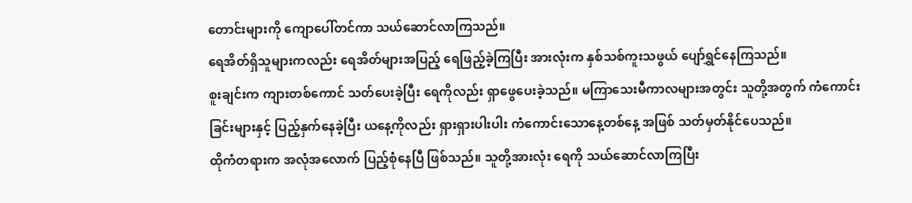တောင်းများကို ကျောပေါ်တင်ကာ သယ်ဆောင်လာကြသည်။
ရေအိတ်ရှိသူများကလည်း ရေအိတ်များအပြည့် ရေဖြည့်ခဲ့ကြပြီး အားလုံးက နှစ်သစ်ကူးသဖွယ် ပျော်ရွှင်နေကြသည်။
စူးချင်းက ကျားတစ်ကောင် သတ်ပေးခဲ့ပြီး ရေကိုလည်း ရှာဖွေပေးခဲ့သည်။ မကြာသေးမီကာလများအတွင်း သူတို့အတွက် ကံကောင်းခြင်းများနှင့် ပြည့်နှက်နေခဲ့ပြီး ယနေ့ကိုလည်း ရှားရှားပါးပါး ကံကောင်းသောနေ့တစ်နေ့ အဖြစ် သတ်မှတ်နိုင်ပေသည်။
ထိုကံတရားက အလုံအလောက် ပြည့်စုံနေပြီ ဖြစ်သည်။ သူတို့အားလုံး ရေကို သယ်ဆောင်လာကြပြီး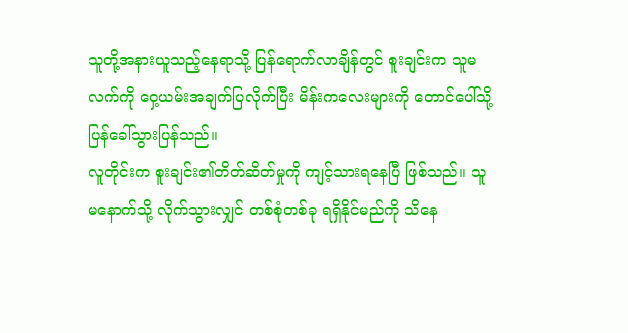သူတို့အနားယူသည့်နေရာသို့ ပြန်ရောက်လာချိန်တွင် စူးချင်းက သူမလက်ကို ဝှေ့ယမ်းအချက်ပြလိုက်ပြီး မိန်းကလေးများကို တောင်ပေါ်သို့ ပြန်ခေါ်သွားပြန်သည်။
လူတိုင်းက စူးချင်း၏တိတ်ဆိတ်မှုကို ကျင့်သားရနေပြီ ဖြစ်သည်။ သူမနောက်သို့ လိုက်သွားလျှင် တစ်စုံတစ်ခု ရရှိနိုင်မည်ကို သိနေ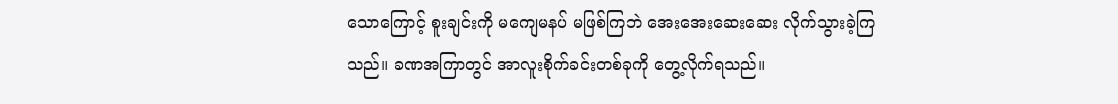သောကြောင့် စူးချင်းကို မကျေမနပ် မဖြစ်ကြဘဲ အေးအေးဆေးဆေး လိုက်သွားခဲ့ကြသည်။ ခဏအကြာတွင် အာလူးစိုက်ခင်းတစ်ခုကို တွေ့လိုက်ရသည်။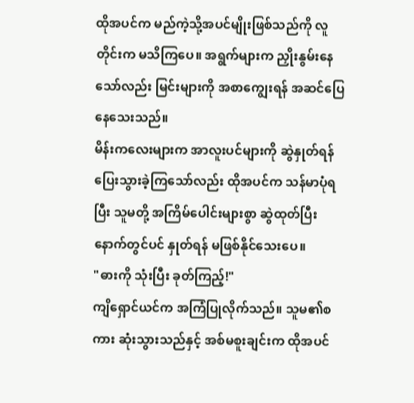ထိုအပင်က မည်ကဲ့သို့အပင်မျိုးဖြစ်သည်ကို လူတိုင်းက မသိကြပေ။ အရွက်များက ညှိုးနွမ်းနေသော်လည်း မြင်းများကို အစာကျွေးရန် အဆင်ပြေနေသေးသည်။
မိန်းကလေးများက အာလူးပင်များကို ဆွဲနှုတ်ရန် ပြေးသွားခဲ့ကြသော်လည်း ထိုအပင်က သန်မာပုံရပြီး သူမတို့ အကြိမ်ပေါင်းများစွာ ဆွဲထုတ်ပြီးနောက်တွင်ပင် နှုတ်ရန် မဖြစ်နိုင်သေးပေ။
"ဓားကို သုံးပြီး ခုတ်ကြည့်!"
ကျိရှောင်ယင်က အကြံပြုလိုက်သည်။ သူမ၏စကား ဆုံးသွားသည်နှင့် အစ်မစူးချင်းက ထိုအပင်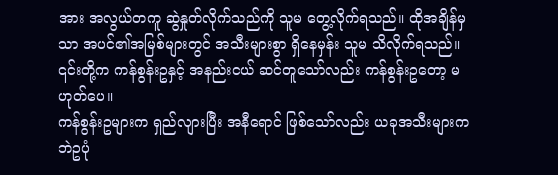အား အလွယ်တကူ ဆွဲနှုတ်လိုက်သည်ကို သူမ တွေ့လိုက်ရသည်။ ထိုအချိန်မှသာ အပင်၏အမြစ်များတွင် အသီးများစွာ ရှိနေမှန်း သူမ သိလိုက်ရသည်။ ၎င်းတို့က ကန်စွန်းဥနှင့် အနည်းငယ် ဆင်တူသော်လည်း ကန်စွန်းဥတော့ မဟုတ်ပေ။
ကန်စွန်းဥများက ရှည်လျားပြီး အနီရောင် ဖြစ်သော်လည်း ယခုအသီးများက ဘဲဥပုံ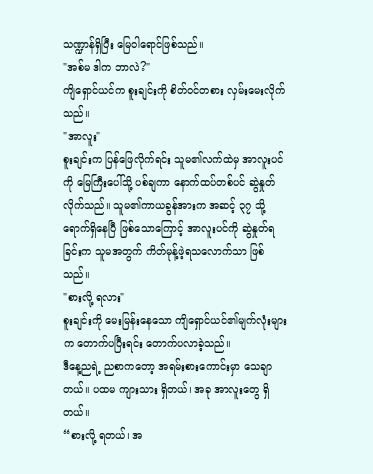သဏ္ဍာန်ရှိပြီး မြေဝါရောင်ဖြစ်သည်။
"အစ်မ ဒါက ဘာလဲ?"
ကျိရှောင်ယင်က စူးချင်းကို စိတ်ဝင်တစား လှမ်းမေးလိုက်သည်။
"အာလူး"
စူးချင်းက ပြန်ဖြေလိုက်ရင်း သူမ၏လက်ထဲမှ အာလူးပင်ကို မြေကြီးပေါ်သို့ ပစ်ချကာ နောက်ထပ်တစ်ပင် ဆွဲနှုတ်လိုက်သည်။ သူမ၏ကာယခွန်အားက အဆင့် ၃၇ သို့ ရောက်ရှိနေပြီ ဖြစ်သောကြောင့် အာလူးပင်ကို ဆွဲနှုတ်ရခြင်းက သူမအတွက် ကိတ်မုန့်ဖဲ့ရသလောက်သာ ဖြစ်သည်။
"စားလို့ ရလား"
စူးချင်းကို မေးမြန်းနေသော ကျိရှောင်ယင်၏မျက်လုံးများက တောက်ပပြီးရင်း တောက်ပလာခဲ့သည်။
ဒီနေ့ညရဲ့ ညစာကတော့ အရမ်းစားကောင်းမှာ သေချာတယ်။ ပထမ ကျားသား ရှိတယ်၊ အခု အာလူးတွေ ရှိတယ်။
“စားလို့ ရတယ်၊ အ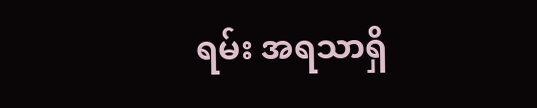ရမ်း အရသာရှိ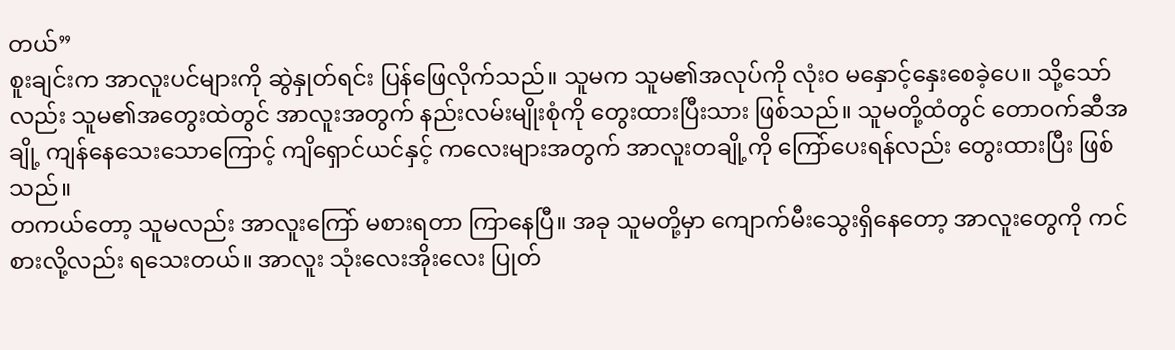တယ်”
စူးချင်းက အာလူးပင်များကို ဆွဲနှုတ်ရင်း ပြန်ဖြေလိုက်သည်။ သူမက သူမ၏အလုပ်ကို လုံးဝ မနှောင့်နှေးစေခဲ့ပေ။ သို့သော်လည်း သူမ၏အတွေးထဲတွင် အာလူးအတွက် နည်းလမ်းမျိုးစုံကို တွေးထားပြီးသား ဖြစ်သည်။ သူမတို့ထံတွင် တောဝက်ဆီအချို့ ကျန်နေသေးသောကြောင့် ကျိရှောင်ယင်နှင့် ကလေးများအတွက် အာလူးတချို့ကို ကြော်ပေးရန်လည်း တွေးထားပြီး ဖြစ်သည်။
တကယ်တော့ သူမလည်း အာလူးကြော် မစားရတာ ကြာနေပြီ။ အခု သူမတို့မှာ ကျောက်မီးသွေးရှိနေတော့ အာလူးတွေကို ကင်စားလို့လည်း ရသေးတယ်။ အာလူး သုံးလေးအိုးလေး ပြုတ်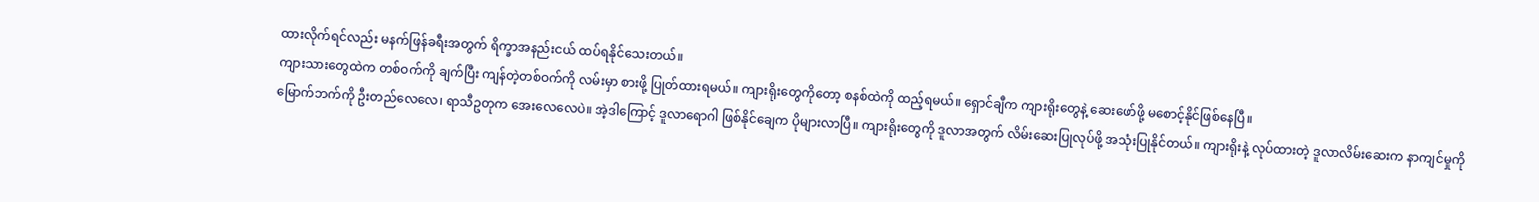ထားလိုက်ရင်လည်း မနက်ဖြန်ခရီးအတွက် ရိက္ခာအနည်းငယ် ထပ်ရနိုင်သေးတယ်။
ကျားသားတွေထဲက တစ်ဝက်ကို ချက်ပြီး ကျန်တဲ့တစ်ဝက်ကို လမ်းမှာ စားဖို့ ပြုတ်ထားရမယ်။ ကျားရိုးတွေကိုတော့ စနစ်ထဲကို ထည့်ရမယ်။ ရှောင်ချီက ကျားရိုးတွေနဲ့ ဆေးဖော်ဖို့ မစောင့်နိုင်ဖြစ်နေပြီ။
မြောက်ဘက်ကို ဦးတည်လေလေ၊ ရာသီဥတုက အေးလေလေပဲ။ အဲ့ဒါကြောင့် ဒူလာရောဂါ ဖြစ်နိုင်ချေက ပိုများလာပြီ။ ကျားရိုးတွေကို ဒူလာအတွက် လိမ်းဆေးပြုလုပ်ဖို့ အသုံးပြုနိုင်တယ်။ ကျားရိုးနဲ့ လုပ်ထားတဲ့ ဒူလာလိမ်းဆေးက နာကျင်မှုကို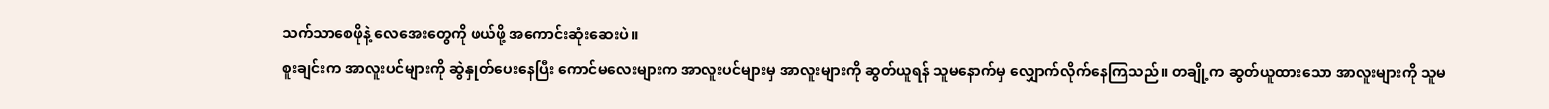သက်သာစေဖိုနဲ့ လေအေးတွေကို ဖယ်ဖို့ အကောင်းဆုံးဆေးပဲ။
စူးချင်းက အာလူးပင်များကို ဆွဲနှုတ်ပေးနေပြီး ကောင်မလေးများက အာလူးပင်များမှ အာလူးများကို ဆွတ်ယူရန် သူမနောက်မှ လျှောက်လိုက်နေကြသည်။ တချို့က ဆွတ်ယူထားသော အာလူးများကို သူမ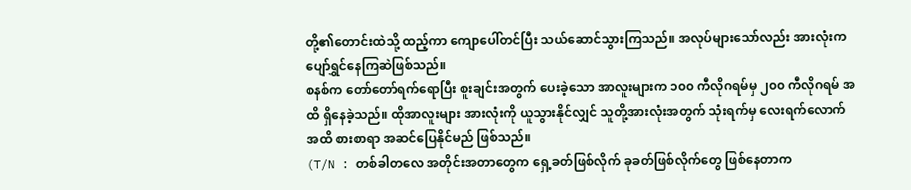တို့၏တောင်းထဲသို့ ထည့်ကာ ကျောပေါ်တင်ပြီး သယ်ဆောင်သွားကြသည်။ အလုပ်များသော်လည်း အားလုံးက ပျော်ရွှင်နေကြဆဲဖြစ်သည်။
စနစ်က တော်တော်ရက်ရောပြီး စူးချင်းအတွက် ပေးခဲ့သော အာလူးများက ၁၀၀ ကီလိုဂရမ်မှ ၂၀၀ ကီလိုဂရမ် အထိ ရှိနေခဲ့သည်။ ထိုအာလူးများ အားလုံးကို ယူသွားနိုင်လျှင် သူတို့အားလုံးအတွက် သုံးရက်မှ လေးရက်လောက်အထိ စားစာရာ အဆင်ပြေနိုင်မည် ဖြစ်သည်။
(T/N : တစ်ခါတလေ အတိုင်းအတာတွေက ရှေ့ခတ်ဖြစ်လိုက် ခုခတ်ဖြစ်လိုက်တွေ ဖြစ်နေတာက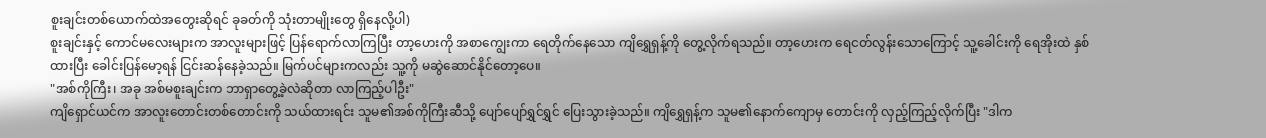စူးချင်းတစ်ယောက်ထဲအတွေးဆိုရင် ခုခတ်ကို သုံးတာမျိုးတွေ ရှိနေလို့ပါ)
စူးချင်းနှင့် ကောင်မလေးများက အာလူးများဖြင့် ပြန်ရောက်လာကြပြီး တာ့ဟေးကို အစာကျွေးကာ ရေတိုက်နေသော ကျိရွှေရှန့်ကို တွေ့လိုက်ရသည်။ တာ့ဟေးက ရေငတ်လွန်းသောကြောင့် သူ့ခေါင်းကို ရေအိုးထဲ နှစ်ထားပြီး ခေါင်းပြန်မော့ရန် ငြင်းဆန်နေခဲ့သည်။ မြက်ပင်များကလည်း သူ့ကို မဆွဲဆောင်နိုင်တော့ပေ။
"အစ်ကိုကြီး၊ အခု အစ်မစူးချင်းက ဘာရှာတွေ့ခဲ့လဲဆိုတာ လာကြည့်ပါဦး"
ကျိရှောင်ယင်က အာလူးတောင်းတစ်တောင်းကို သယ်ထားရင်း သူမ၏အစ်ကိုကြီးဆီသို့ ပျော်ပျော်ရွှင်ရွှင် ပြေးသွားခဲ့သည်။ ကျိရွှေရှန့်က သူမ၏နောက်ကျောမှ တောင်းကို လှည့်ကြည့်လိုက်ပြီး "ဒါက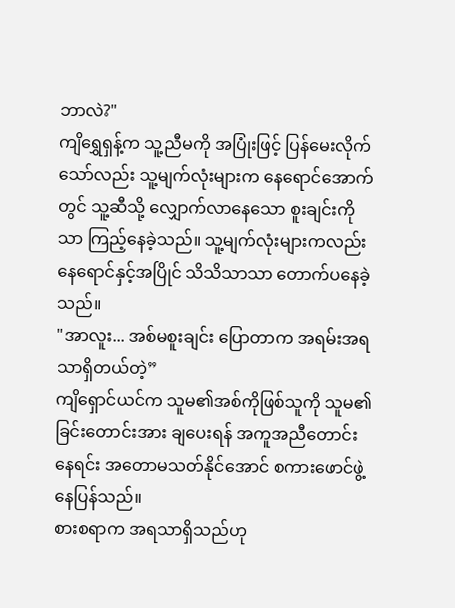ဘာလဲ?"
ကျိရွှေရှန့်က သူ့ညီမကို အပြုံးဖြင့် ပြန်မေးလိုက်သော်လည်း သူ့မျက်လုံးများက နေရောင်အောက်တွင် သူ့ဆီသို့ လျှောက်လာနေသော စူးချင်းကိုသာ ကြည့်နေခဲ့သည်။ သူ့မျက်လုံးများကလည်း နေရောင်နှင့်အပြိုင် သိသိသာသာ တောက်ပနေခဲ့သည်။
"အာလူး... အစ်မစူးချင်း ပြောတာက အရမ်းအရသာရှိတယ်တဲ့”
ကျိရှောင်ယင်က သူမ၏အစ်ကိုဖြစ်သူကို သူမ၏ခြင်းတောင်းအား ချပေးရန် အကူအညီတောင်းနေရင်း အတောမသတ်နိုင်အောင် စကားဖောင်ဖွဲ့နေပြန်သည်။
စားစရာက အရသာရှိသည်ဟု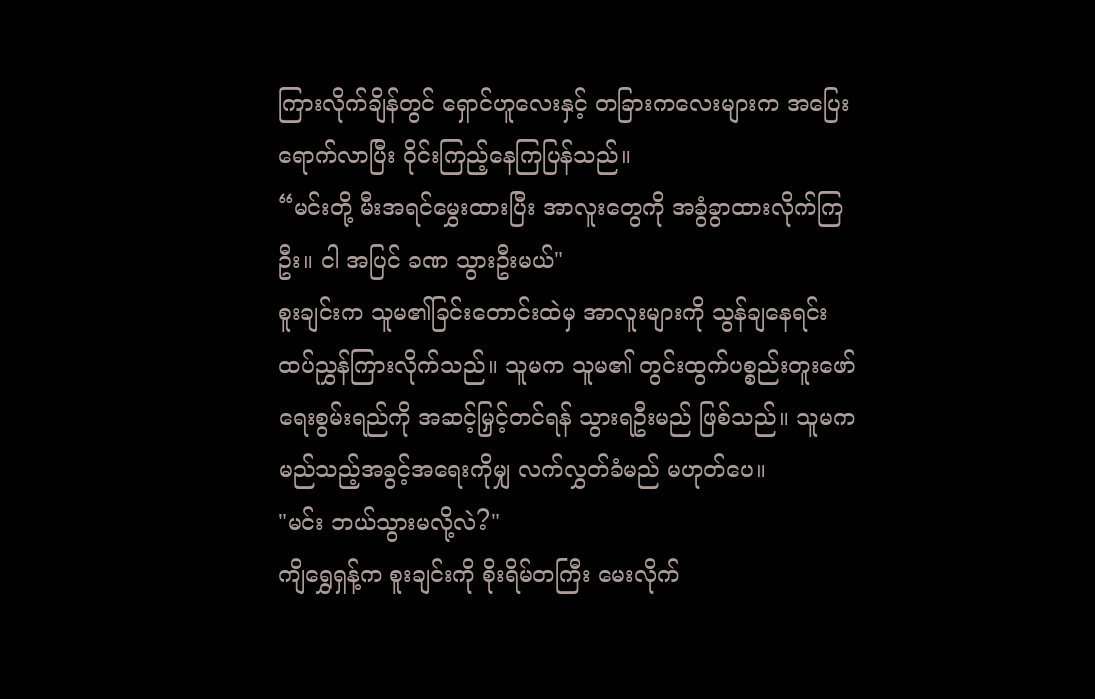ကြားလိုက်ချိန်တွင် ရှောင်ဟူလေးနှင့် တခြားကလေးများက အပြေးရောက်လာပြီး ဝိုင်းကြည့်နေကြပြန်သည်။
“မင်းတို့ မီးအရင်မွှေးထားပြီး အာလူးတွေကို အခွံခွာထားလိုက်ကြဦး။ ငါ အပြင် ခဏ သွားဦးမယ်"
စူးချင်းက သူမ၏ခြင်းတောင်းထဲမှ အာလူးများကို သွန်ချနေရင်း ထပ်ညွှန်ကြားလိုက်သည်။ သူမက သူမ၏ တွင်းထွက်ပစ္စည်းတူးဖော်ရေးစွမ်းရည်ကို အဆင့်မြှင့်တင်ရန် သွားရဦးမည် ဖြစ်သည်။ သူမက မည်သည့်အခွင့်အရေးကိုမျှ လက်လွှတ်ခံမည် မဟုတ်ပေ။
"မင်း ဘယ်သွားမလို့လဲ?"
ကျိရွှေရှန့်က စူးချင်းကို စိုးရိမ်တကြီး မေးလိုက်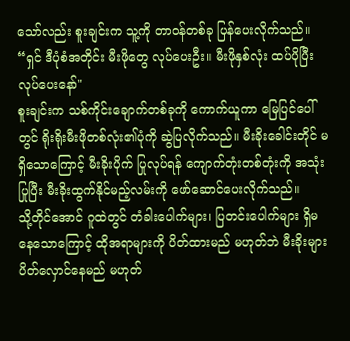သော်လည်း စူးချင်းက သူ့ကို တာဝန်တစ်ခု ပြန်ပေးလိုက်သည်။
“ရှင် ဒီပုံစံအတိုင်း မီးဖိုတွေ လုပ်ပေးဦး။ မီးဖိုနှစ်လုံး ထပ်ပိုပြီး လုပ်ပေးနော်"
စူးချင်းက သစ်ကိုင်းချောက်တစ်ခုကို ကောက်ယူကာ မြေပြင်ပေါ်တွင် ရိုးရိုးမီးဖိုတစ်လုံး၏ပုံကို ဆွဲပြလိုက်သည်။ မီးခိုးခေါင်းတိုင် မရှိသောကြောင့် မီးခိုးပိုက် ပြုလုပ်ရန် ကျောက်တုံးတစ်တုံးကို အသုံးပြုပြီး မီးခိုးထွက်နိုင်မည့်လမ်းကို ဖော်ဆောင်ပေးလိုက်သည်။
သို့တိုင်အောင် ဂူထဲတွင် တံခါးပေါက်များ၊ ပြတင်းပေါက်များ ရှိမနေသောကြောင့် ထိုအရာများကို ပိတ်ထားမည် မဟုတ်ဘဲ မီးခိုးများ ပိတ်လှောင်နေမည် မဟုတ်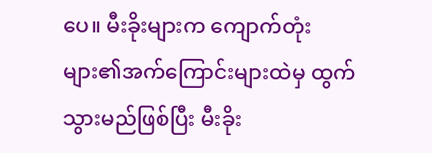ပေ။ မီးခိုးများက ကျောက်တုံးများ၏အက်ကြောင်းများထဲမှ ထွက်သွားမည်ဖြစ်ပြီး မီးခိုး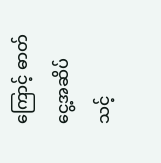ကြောင့် ဓာတ်ငွေ့အဆိပ်သင့်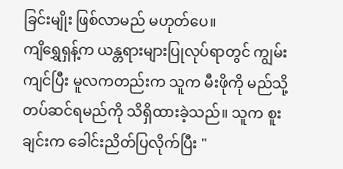ခြင်းမျိုး ဖြစ်လာမည် မဟုတ်ပေ။
ကျိရွှေရှန့်က ယန္တရားများပြုလုပ်ရာတွင် ကျွမ်းကျင်ပြီး မူလကတည်းက သူက မီးဖိုကို မည်သို့တပ်ဆင်ရမည်ကို သိရှိထားခဲ့သည်။ သူက စူးချင်းက ခေါင်းညိတ်ပြလိုက်ပြီး "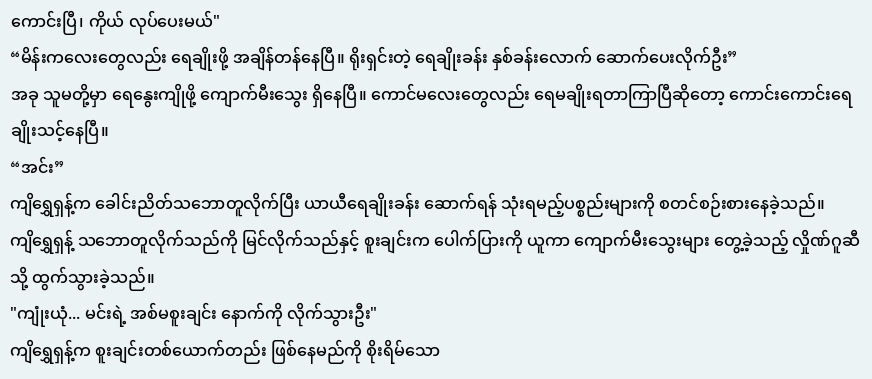ကောင်းပြီ၊ ကိုယ် လုပ်ပေးမယ်"
“မိန်းကလေးတွေလည်း ရေချိုးဖို့ အချိန်တန်နေပြီ။ ရိုးရှင်းတဲ့ ရေချိုးခန်း နှစ်ခန်းလောက် ဆောက်ပေးလိုက်ဦး”
အခု သူမတို့မှာ ရေနွေးကျိုဖို့ ကျောက်မီးသွေး ရှိနေပြီ။ ကောင်မလေးတွေလည်း ရေမချိုးရတာကြာပြီဆိုတော့ ကောင်းကောင်းရေချိုးသင့်နေပြီ။
“အင်း”
ကျိရွှေရှန့်က ခေါင်းညိတ်သဘောတူလိုက်ပြီး ယာယီရေချိုးခန်း ဆောက်ရန် သုံးရမည့်ပစ္စည်းများကို စတင်စဉ်းစားနေခဲ့သည်။
ကျိရွှေရှန့် သဘောတူလိုက်သည်ကို မြင်လိုက်သည်နှင့် စူးချင်းက ပေါက်ပြားကို ယူကာ ကျောက်မီးသွေးများ တွေ့ခဲ့သည့် လှိုဏ်ဂူဆီသို့ ထွက်သွားခဲ့သည်။
"ကျုံးယုံ... မင်းရဲ့ အစ်မစူးချင်း နောက်ကို လိုက်သွားဦး"
ကျိရွှေရှန့်က စူးချင်းတစ်ယောက်တည်း ဖြစ်နေမည်ကို စိုးရိမ်သော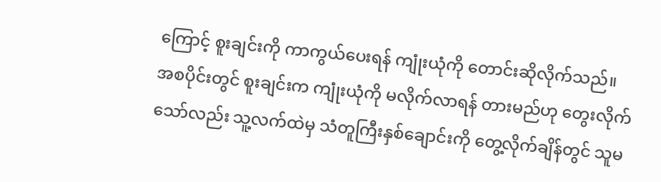ကြောင့် စူးချင်းကို ကာကွယ်ပေးရန် ကျုံးယုံကို တောင်းဆိုလိုက်သည်။
အစပိုင်းတွင် စူးချင်းက ကျုံးယုံကို မလိုက်လာရန် တားမည်ဟု တွေးလိုက်သော်လည်း သူ့လက်ထဲမှ သံတူကြီးနှစ်ချောင်းကို တွေ့လိုက်ချိန်တွင် သူမ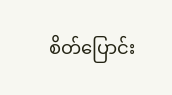စိတ်ပြောင်း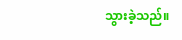သွားခဲ့သည်။